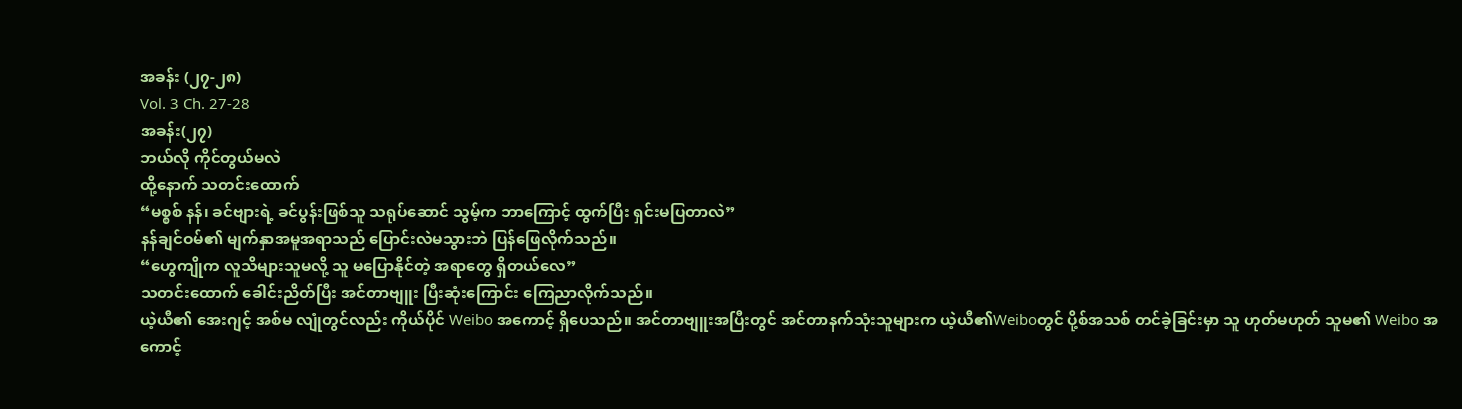အခန်း (၂၇-၂၈)
Vol. 3 Ch. 27-28
အခန်း(၂၇)
ဘယ်လို ကိုင်တွယ်မလဲ
ထို့နောက် သတင်းထောက်
“မစ္စစ် နန်၊ ခင်ဗျားရဲ့ ခင်ပွန်းဖြစ်သူ သရုပ်ဆောင် သွမ့်က ဘာကြောင့် ထွက်ပြီး ရှင်းမပြတာလဲ”
နန်ချင်ဝမ်၏ မျက်နှာအမူအရာသည် ပြောင်းလဲမသွားဘဲ ပြန်ဖြေလိုက်သည်။
“ဟွေကျိုက လူသိများသူမလို့ သူ မပြောနိုင်တဲ့ အရာတွေ ရှိတယ်လေ”
သတင်းထောက် ခေါင်းညိတ်ပြီး အင်တာဗျူး ပြီးဆုံးကြောင်း ကြေညာလိုက်သည်။
ယဲ့ယီ၏ အေးဂျင့် အစ်မ လျုံတွင်လည်း ကိုယ်ပိုင် Weibo အကောင့် ရှိပေသည်။ အင်တာဗျူးအပြီးတွင် အင်တာနက်သုံးသူများက ယဲ့ယီ၏Weiboတွင် ပို့စ်အသစ် တင်ခဲ့ခြင်းမှာ သူ ဟုတ်မဟုတ် သူမ၏ Weibo အကောင့်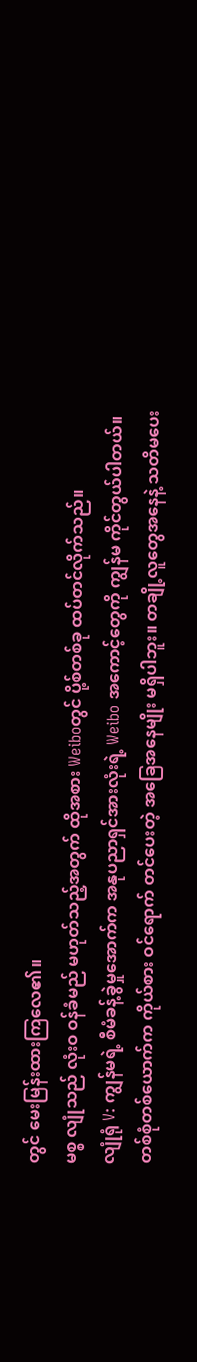တွင် မေးမြန်းထားကြလေ၏။
မစ္စ လျုံသည် လုံးဝ ဝန်ခံမည် မဟုတ်သည့်အတွက် ထိုအစား Weiboတွင် ပို့စ်တစ်ခု ထပ်တင်လိုက်သည်။
လျုံရုံ V: ကျွန်မရဲ့ စီမံခန့်ခွဲမှုအောက်က အနုပညာရှင်အားလုံးရဲ့ Weibo အကောင့်တွေကို ကျွန်မ ကိုင်တွယ်ပါတယ်။ တစ်စုံတစ်ယောက်က ကိုယ်စား ဝင်ရောက် တင်ပေးတဲ့ အခြေအနေမျိုး မရှိပါဘူး။ တချို့လူတွေအနေနဲ့ သတိမပေး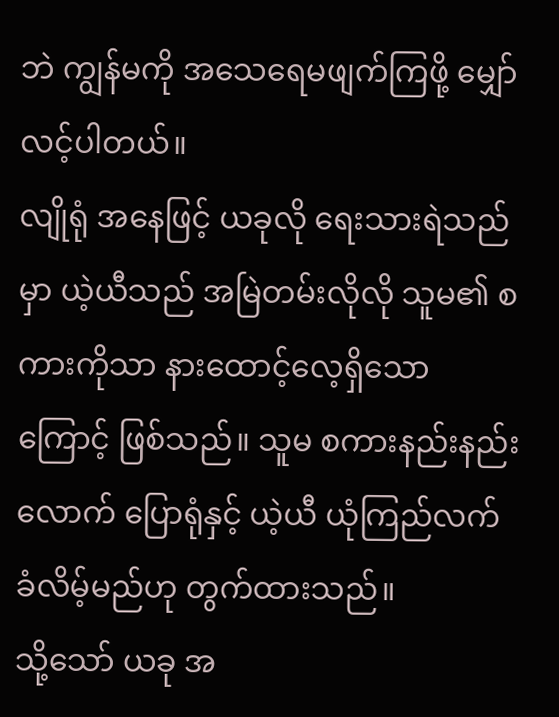ဘဲ ကျွန်မကို အသေရေမဖျက်ကြဖို့ မျှော်လင့်ပါတယ်။
လျိုရုံ အနေဖြင့် ယခုလို ရေးသားရဲသည်မှာ ယဲ့ယီသည် အမြဲတမ်းလိုလို သူမ၏ စကားကိုသာ နားထောင့်လေ့ရှိသောကြောင့် ဖြစ်သည်။ သူမ စကားနည်းနည်းလောက် ပြောရုံနှင့် ယဲ့ယီ ယုံကြည်လက်ခံလိမ့်မည်ဟု တွက်ထားသည်။
သို့သော် ယခု အ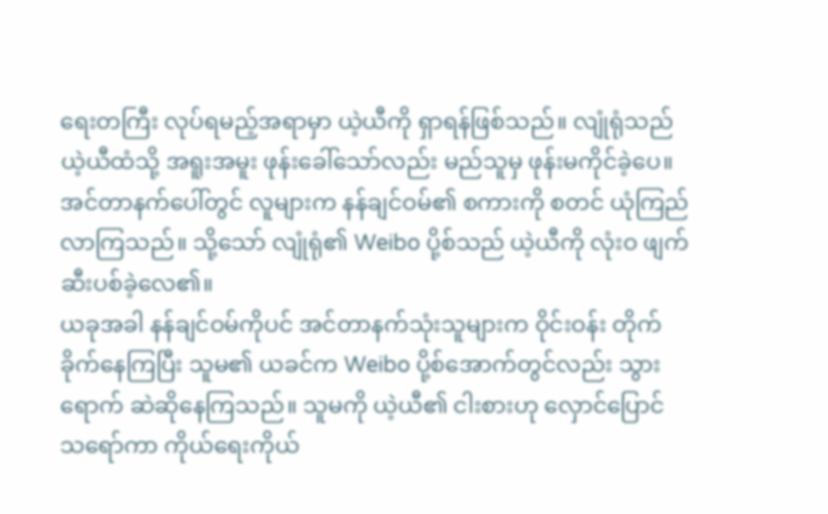ရေးတကြီး လုပ်ရမည့်အရာမှာ ယဲ့ယီကို ရှာရန်ဖြစ်သည်။ လျုံရုံသည် ယဲ့ယီထံသို့ အရူးအမူး ဖုန်းခေါ်သော်လည်း မည်သူမှ ဖုန်းမကိုင်ခဲ့ပေ။
အင်တာနက်ပေါ်တွင် လူများက နန်ချင်ဝမ်၏ စကားကို စတင် ယုံကြည်လာကြသည်။ သို့သော် လျုံရုံ၏ Weibo ပို့စ်သည် ယဲ့ယီကို လုံးဝ ဖျက်ဆီးပစ်ခဲ့လေ၏။
ယခုအခါ နန်ချင်ဝမ်ကိုပင် အင်တာနက်သုံးသူများက ဝိုင်းဝန်း တိုက်ခိုက်နေကြပြီး သူမ၏ ယခင်က Weibo ပို့စ်အောက်တွင်လည်း သွားရောက် ဆဲဆိုနေကြသည်။ သူမကို ယဲ့ယီ၏ ငါးစားဟု လှောင်ပြောင်သရော်ကာ ကိုယ်ရေးကိုယ်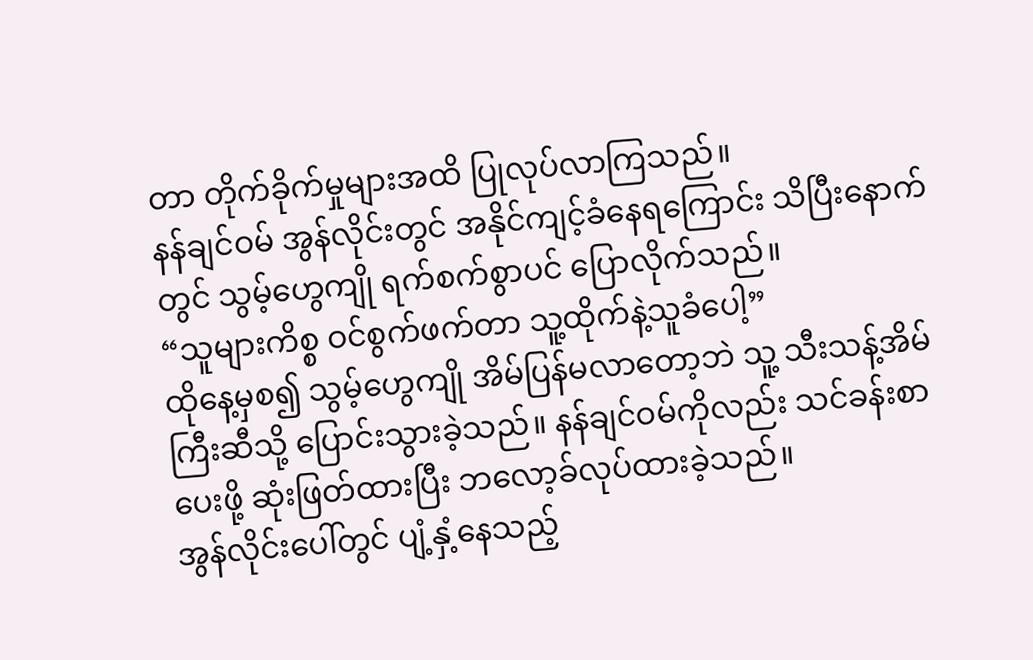တာ တိုက်ခိုက်မှုများအထိ ပြုလုပ်လာကြသည်။
နန်ချင်ဝမ် အွန်လိုင်းတွင် အနိုင်ကျင့်ခံနေရကြောင်း သိပြီးနောက်တွင် သွမ့်ဟွေကျို ရက်စက်စွာပင် ပြောလိုက်သည်။
“သူများကိစ္စ ဝင်စွက်ဖက်တာ သူ့ထိုက်နဲ့သူခံပေါ့”
ထိုနေ့မှစ၍ သွမ့်ဟွေကျို အိမ်ပြန်မလာတော့ဘဲ သူ့ သီးသန့်အိမ်ကြီးဆီသို့ ပြောင်းသွားခဲ့သည်။ နန်ချင်ဝမ်ကိုလည်း သင်ခန်းစာပေးဖို့ ဆုံးဖြတ်ထားပြီး ဘလော့ခ်လုပ်ထားခဲ့သည်။
အွန်လိုင်းပေါ်တွင် ပျံ့နှံ့နေသည့်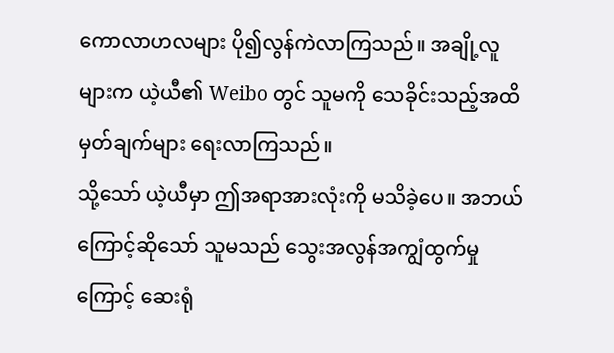ကောလာဟလများ ပို၍လွန်ကဲလာကြသည်။ အချို့လူများက ယဲ့ယီ၏ Weibo တွင် သူမကို သေခိုင်းသည့်အထိ မှတ်ချက်များ ရေးလာကြသည်။
သို့သော် ယဲ့ယီမှာ ဤအရာအားလုံးကို မသိခဲ့ပေ။ အဘယ်ကြောင့်ဆိုသော် သူမသည် သွေးအလွန်အကျွံထွက်မှုကြောင့် ဆေးရုံ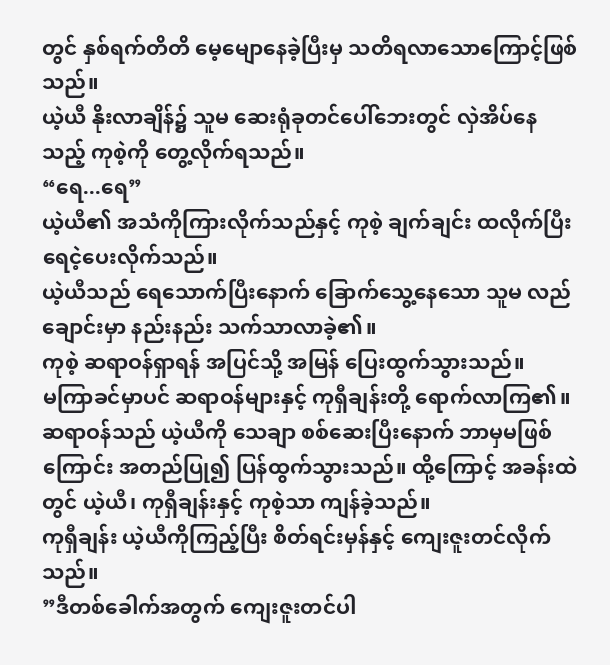တွင် နှစ်ရက်တိတိ မေ့မျောနေခဲ့ပြီးမှ သတိရလာသောကြောင့်ဖြစ်သည်။
ယဲ့ယီ နိုးလာချိန်၌ သူမ ဆေးရုံခုတင်ပေါ်ဘေးတွင် လှဲအိပ်နေသည့် ကုစဲ့ကို တွေ့လိုက်ရသည်။
“ရေ...ရေ”
ယဲ့ယီ၏ အသံကိုကြားလိုက်သည်နှင့် ကုစဲ့ ချက်ချင်း ထလိုက်ပြီး ရေငဲ့ပေးလိုက်သည်။
ယဲ့ယီသည် ရေသောက်ပြီးနောက် ခြောက်သွေ့နေသော သူမ လည်ချောင်းမှာ နည်းနည်း သက်သာလာခဲ့၏။
ကုစဲ့ ဆရာဝန်ရှာရန် အပြင်သို့ အမြန် ပြေးထွက်သွားသည်။
မကြာခင်မှာပင် ဆရာဝန်များနှင့် ကုရှီချန်းတို့ ရောက်လာကြ၏။
ဆရာဝန်သည် ယဲ့ယီကို သေချာ စစ်ဆေးပြီးနောက် ဘာမှမဖြစ်ကြောင်း အတည်ပြု၍ ပြန်ထွက်သွားသည်။ ထို့ကြောင့် အခန်းထဲတွင် ယဲ့ယီ၊ ကုရှီချန်းနှင့် ကုစဲ့သာ ကျန်ခဲ့သည်။
ကုရှီချန်း ယဲ့ယီကိုကြည့်ပြီး စိတ်ရင်းမှန်နှင့် ကျေးဇူးတင်လိုက်သည်။
”ဒီတစ်ခေါက်အတွက် ကျေးဇူးတင်ပါ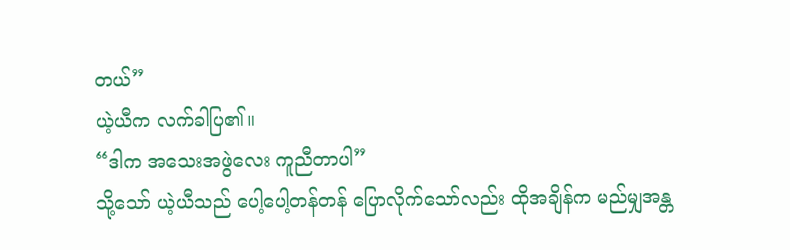တယ်”
ယဲ့ယီက လက်ခါပြ၏။
“ဒါက အသေးအဖွဲလေး ကူညီတာပါ”
သို့သော် ယဲ့ယီသည် ပေါ့ပေါ့တန်တန် ပြောလိုက်သော်လည်း ထိုအချိန်က မည်မျှအန္တ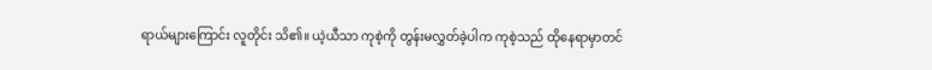ရာယ်များကြောင်း လူတိုင်း သိ၏။ ယဲ့ယီသာ ကုစဲ့ကို တွန်းမလွှတ်ခဲ့ပါက ကုစဲ့သည် ထိုနေရာမှာတင်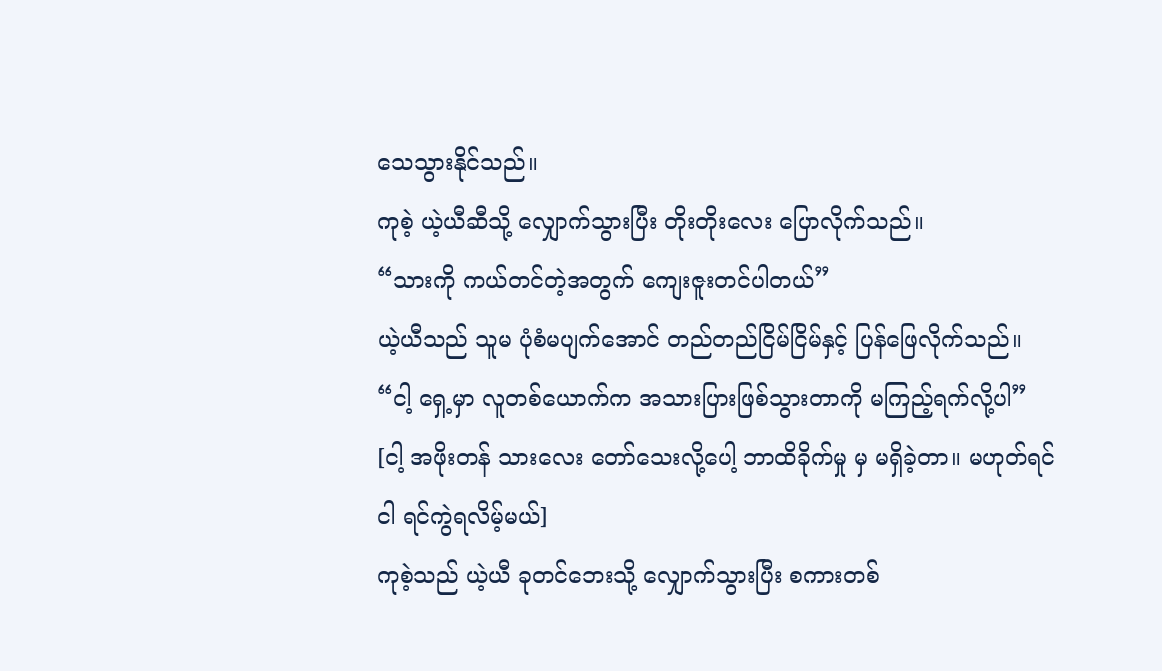သေသွားနိုင်သည်။
ကုစဲ့ ယဲ့ယီဆီသို့ လျှောက်သွားပြီး တိုးတိုးလေး ပြောလိုက်သည်။
“သားကို ကယ်တင်တဲ့အတွက် ကျေးဇူးတင်ပါတယ်”
ယဲ့ယီသည် သူမ ပုံစံမပျက်အောင် တည်တည်ငြိမ်ငြိမ်နှင့် ပြန်ဖြေလိုက်သည်။
“ငါ့ ရှေ့မှာ လူတစ်ယောက်က အသားပြားဖြစ်သွားတာကို မကြည့်ရက်လို့ပါ”
[ငါ့ အဖိုးတန် သားလေး တော်သေးလို့ပေါ့ ဘာထိခိုက်မှု မှ မရှိခဲ့တာ။ မဟုတ်ရင် ငါ ရင်ကွဲရလိမ့်မယ်]
ကုစဲ့သည် ယဲ့ယီ ခုတင်ဘေးသို့ လျှောက်သွားပြီး စကားတစ်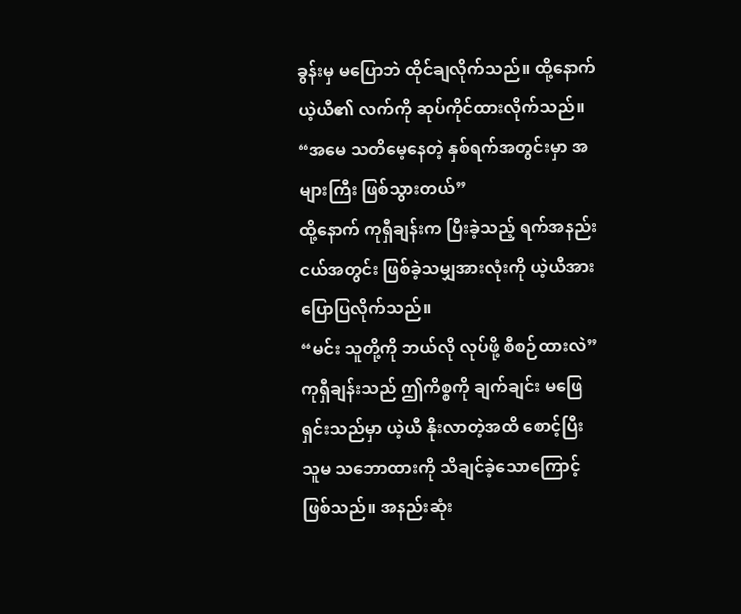ခွန်းမှ မပြောဘဲ ထိုင်ချလိုက်သည်။ ထို့နောက် ယဲ့ယီ၏ လက်ကို ဆုပ်ကိုင်ထားလိုက်သည်။
“အမေ သတိမေ့နေတဲ့ နှစ်ရက်အတွင်းမှာ အများကြီး ဖြစ်သွားတယ်”
ထို့နောက် ကုရှီချန်းက ပြီးခဲ့သည့် ရက်အနည်းငယ်အတွင်း ဖြစ်ခဲ့သမျှအားလုံးကို ယဲ့ယီအား ပြောပြလိုက်သည်။
“မင်း သူတို့ကို ဘယ်လို လုပ်ဖို့ စီစဉ်ထားလဲ”
ကုရှီချန်းသည် ဤကိစ္စကို ချက်ချင်း မဖြေရှင်းသည်မှာ ယဲ့ယီ နိုးလာတဲ့အထိ စောင့်ပြီး သူမ သဘောထားကို သိချင်ခဲ့သောကြောင့် ဖြစ်သည်။ အနည်းဆုံး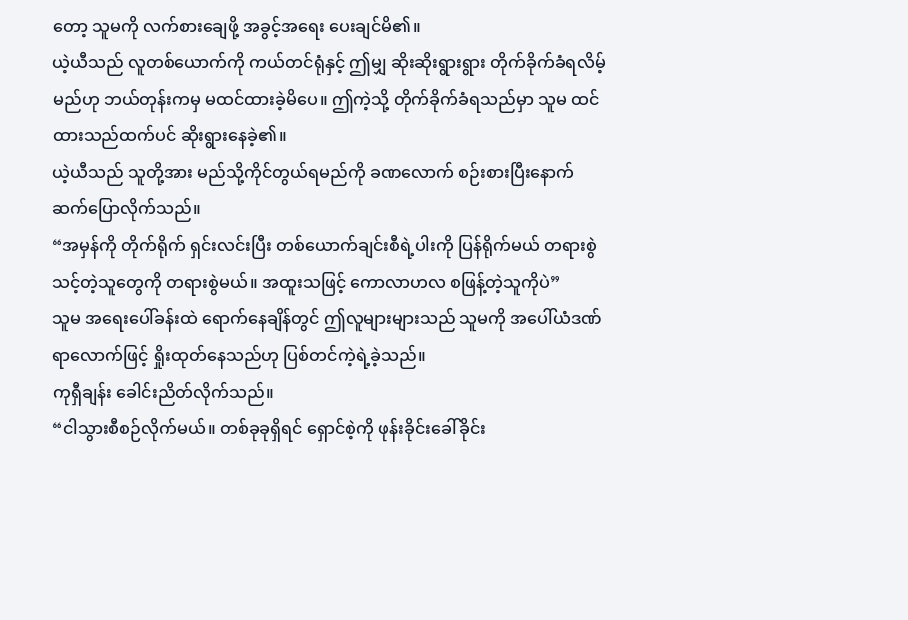တော့ သူမကို လက်စားချေဖို့ အခွင့်အရေး ပေးချင်မိ၏။
ယဲ့ယီသည် လူတစ်ယောက်ကို ကယ်တင်ရုံနှင့် ဤမျှ ဆိုးဆိုးရွားရွား တိုက်ခိုက်ခံရလိမ့်မည်ဟု ဘယ်တုန်းကမှ မထင်ထားခဲ့မိပေ။ ဤကဲ့သို့ တိုက်ခိုက်ခံရသည်မှာ သူမ ထင်ထားသည်ထက်ပင် ဆိုးရွားနေခဲ့၏။
ယဲ့ယီသည် သူတို့အား မည်သို့ကိုင်တွယ်ရမည်ကို ခဏလောက် စဉ်းစားပြီးနောက် ဆက်ပြောလိုက်သည်။
“အမှန်ကို တိုက်ရိုက် ရှင်းလင်းပြီး တစ်ယောက်ချင်းစီရဲ့ပါးကို ပြန်ရိုက်မယ် တရားစွဲသင့်တဲ့သူတွေကို တရားစွဲမယ်။ အထူးသဖြင့် ကောလာဟလ စဖြန့်တဲ့သူကိုပဲ”
သူမ အရေးပေါ်ခန်းထဲ ရောက်နေချိန်တွင် ဤလူများများသည် သူမကို အပေါ်ယံဒဏ်ရာလောက်ဖြင့် ရှိုးထုတ်နေသည်ဟု ပြစ်တင်ကဲ့ရဲ့ခဲ့သည်။
ကုရှီချန်း ခေါင်းညိတ်လိုက်သည်။
“ငါသွားစီစဉ်လိုက်မယ်။ တစ်ခုခုရှိရင် ရှောင်စဲ့ကို ဖုန်းခိုင်းခေါ်ခိုင်း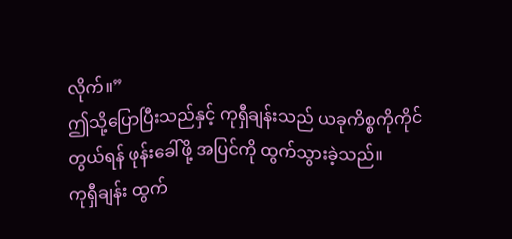လိုက်။”
ဤသို့ပြောပြီးသည်နှင့် ကုရှီချန်းသည် ယခုကိစ္စကိုကိုင်တွယ်ရန် ဖုန်းခေါ်ဖို့ အပြင်ကို ထွက်သွားခဲ့သည်။
ကုရှီချန်း ထွက်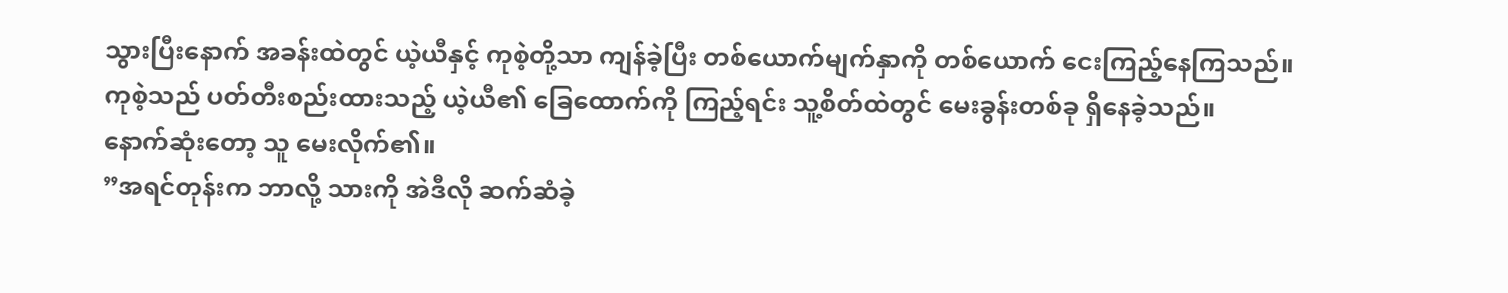သွားပြီးနောက် အခန်းထဲတွင် ယဲ့ယီနှင့် ကုစဲ့တို့သာ ကျန်ခဲ့ပြီး တစ်ယောက်မျက်နှာကို တစ်ယောက် ငေးကြည့်နေကြသည်။
ကုစဲ့သည် ပတ်တီးစည်းထားသည့် ယဲ့ယီ၏ ခြေထောက်ကို ကြည့်ရင်း သူ့စိတ်ထဲတွင် မေးခွန်းတစ်ခု ရှိနေခဲ့သည်။
နောက်ဆုံးတော့ သူ မေးလိုက်၏။
”အရင်တုန်းက ဘာလို့ သားကို အဲဒီလို ဆက်ဆံခဲ့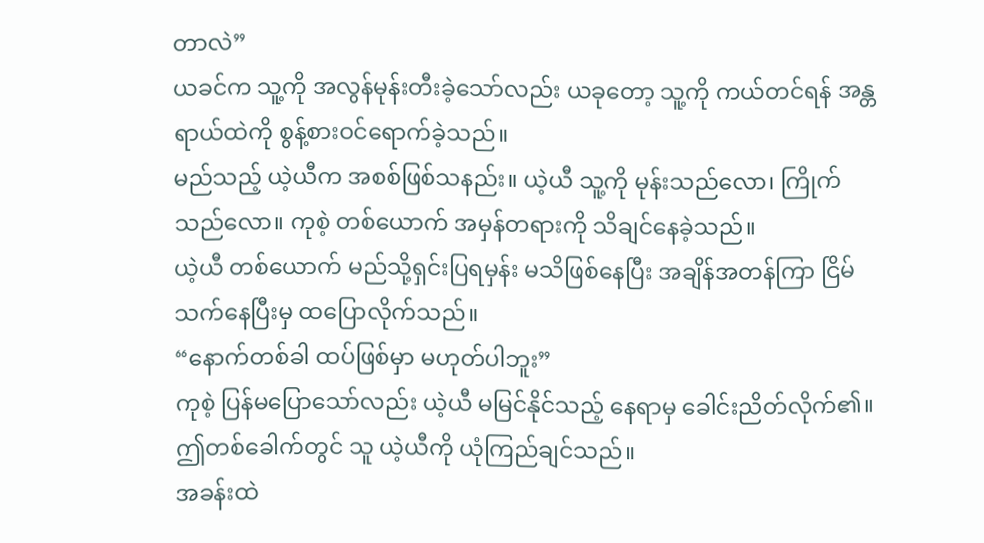တာလဲ”
ယခင်က သူ့ကို အလွန်မုန်းတီးခဲ့သော်လည်း ယခုတော့ သူ့ကို ကယ်တင်ရန် အန္တရာယ်ထဲကို စွန့်စားဝင်ရောက်ခဲ့သည်။
မည်သည့် ယဲ့ယီက အစစ်ဖြစ်သနည်း။ ယဲ့ယီ သူ့ကို မုန်းသည်လော၊ ကြိုက်သည်လော။ ကုစဲ့ တစ်ယောက် အမှန်တရားကို သိချင်နေခဲ့သည်။
ယဲ့ယီ တစ်ယောက် မည်သို့ရှင်းပြရမှန်း မသိဖြစ်နေပြီး အချိန်အတန်ကြာ ငြိမ်သက်နေပြီးမှ ထပြောလိုက်သည်။
“နောက်တစ်ခါ ထပ်ဖြစ်မှာ မဟုတ်ပါဘူး”
ကုစဲ့ ပြန်မပြောသော်လည်း ယဲ့ယီ မမြင်နိုင်သည့် နေရာမှ ခေါင်းညိတ်လိုက်၏။
ဤတစ်ခေါက်တွင် သူ ယဲ့ယီကို ယုံကြည်ချင်သည်။
အခန်းထဲ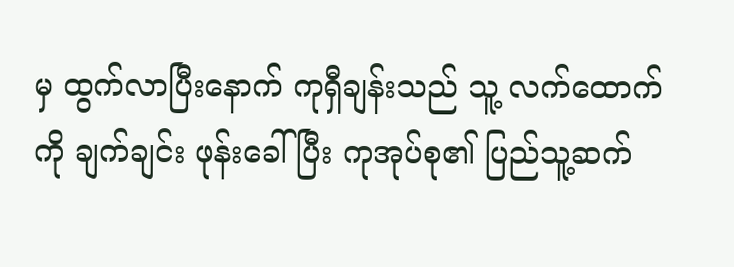မှ ထွက်လာပြီးနောက် ကုရှီချန်းသည် သူ့ လက်ထောက်ကို ချက်ချင်း ဖုန်းခေါ်ပြီး ကုအုပ်စု၏ ပြည်သူ့ဆက်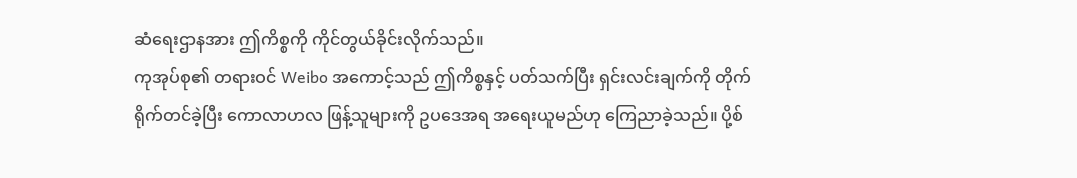ဆံရေးဌာနအား ဤကိစ္စကို ကိုင်တွယ်ခိုင်းလိုက်သည်။
ကုအုပ်စု၏ တရားဝင် Weibo အကောင့်သည် ဤကိစ္စနှင့် ပတ်သက်ပြီး ရှင်းလင်းချက်ကို တိုက်ရိုက်တင်ခဲ့ပြီး ကောလာဟလ ဖြန့်သူများကို ဥပဒေအရ အရေးယူမည်ဟု ကြေညာခဲ့သည်။ ပို့စ်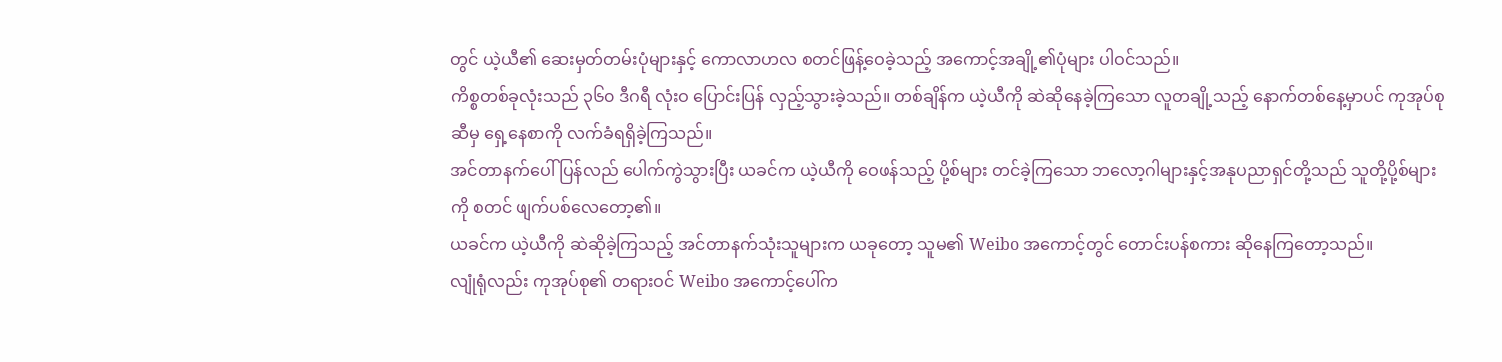တွင် ယဲ့ယီ၏ ဆေးမှတ်တမ်းပုံများနှင့် ကောလာဟလ စတင်ဖြန့်ဝေခဲ့သည့် အကောင့်အချို့၏ပုံများ ပါဝင်သည်။
ကိစ္စတစ်ခုလုံးသည် ၃၆၀ ဒီဂရီ လုံးဝ ပြောင်းပြန် လှည့်သွားခဲ့သည်။ တစ်ချိန်က ယဲ့ယီကို ဆဲဆိုနေခဲ့ကြသော လူတချို့သည့် နောက်တစ်နေ့မှာပင် ကုအုပ်စုဆီမှ ရှေ့နေစာကို လက်ခံရရှိခဲ့ကြသည်။
အင်တာနက်ပေါ် ပြန်လည် ပေါက်ကွဲသွားပြီး ယခင်က ယဲ့ယီကို ဝေဖန်သည့် ပို့စ်များ တင်ခဲ့ကြသော ဘလော့ဂါများနှင့်အနုပညာရှင်တို့သည် သူတို့ပို့စ်များကို စတင် ဖျက်ပစ်လေတော့၏။
ယခင်က ယဲ့ယီကို ဆဲဆိုခဲ့ကြသည့် အင်တာနက်သုံးသူများက ယခုတော့ သူမ၏ Weibo အကောင့်တွင် တောင်းပန်စကား ဆိုနေကြတော့သည်။
လျုံရုံလည်း ကုအုပ်စု၏ တရားဝင် Weibo အကောင့်ပေါ်က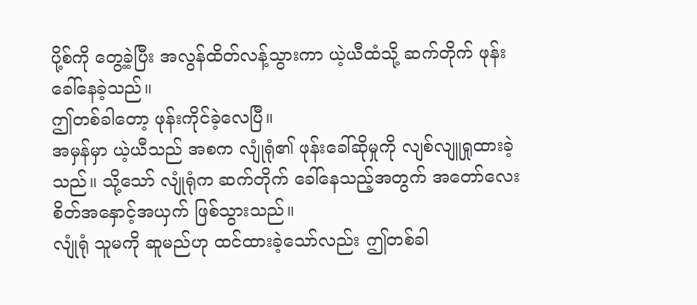ပို့စ်ကို တွေ့ခဲ့ပြီး အလွန်ထိတ်လန့်သွားကာ ယဲ့ယီထံသို့ ဆက်တိုက် ဖုန်းခေါ်နေခဲ့သည်။
ဤတစ်ခါတော့ ဖုန်းကိုင်ခဲ့လေပြီ။
အမှန်မှာ ယဲ့ယီသည် အစက လျုံရုံ၏ ဖုန်းခေါ်ဆိုမှုကို လျစ်လျူရှုထားခဲ့သည်။ သို့သော် လျုံရုံက ဆက်တိုက် ခေါ်နေသည့်အတွက် အတော်လေး စိတ်အနှောင့်အယှက် ဖြစ်သွားသည်။
လျုံရုံ သူမကို ဆူမည်ဟု ထင်ထားခဲ့သော်လည်း ဤတစ်ခါ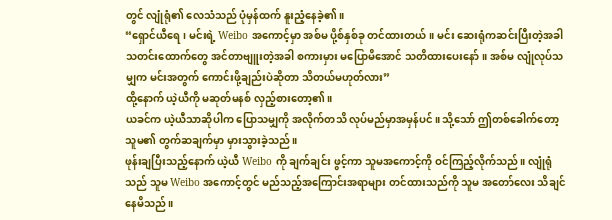တွင် လျုံရုံ၏ လေသံသည် ပုံမှန်ထက် နူးညံ့နေခဲ့၏။
“ရှောင်ယီရေ၊ မင်းရဲ့ Weibo အကောင့်မှာ အစ်မ ပို့စ်နှစ်ခု တင်ထားတယ်။ မင်း ဆေးရုံကဆင်းပြီးတဲ့အခါ သတင်းထောက်တွေ အင်တာဗျူးတဲ့အခါ စကားမှား မပြောမိအောင် သတိထားပေးနော်။ အစ်မ လျုံလုပ်သမျှက မင်းအတွက် ကောင်းဖို့ချည်းပဲဆိုတာ သိတယ်မဟုတ်လား”
ထို့နောက် ယဲ့ယီကို မဆုတ်မနစ် လှည့်စားတော့၏။
ယခင်က ယဲ့ယီသာဆိုပါက ပြောသမျှကို အလိုက်တသိ လုပ်မည်မှာအမှန်ပင်။ သို့သော် ဤတစ်ခေါက်တော့ သူမ၏ တွက်ဆချက်မှာ မှားသွားခဲ့သည်။
ဖုန်းချပြီးသည့်နောက် ယဲ့ယီ Weibo ကို ချက်ချင်း ဖွင့်ကာ သူမအကောင့်ကို ဝင်ကြည့်လိုက်သည်။ လျုံရုံသည် သူမ Weibo အကောင့်တွင် မည်သည့်အကြောင်းအရာများ တင်ထားသည်ကို သူမ အတော်လေး သိချင်နေမိသည်။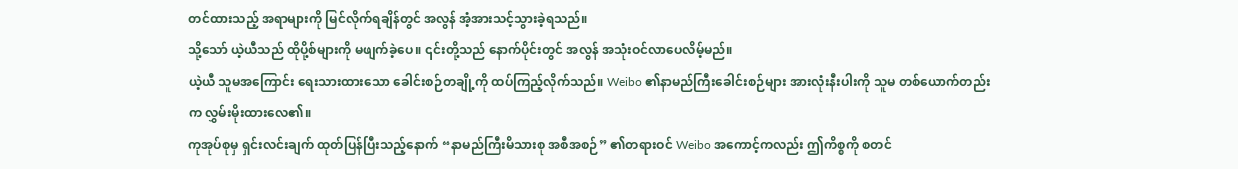တင်ထားသည့် အရာများကို မြင်လိုက်ရချိန်တွင် အလွန် အံ့အားသင့်သွားခဲ့ရသည်။
သို့သော် ယဲ့ယီသည် ထိုပို့စ်များကို မဖျက်ခဲ့ပေ။ ၎င်းတို့သည် နောက်ပိုင်းတွင် အလွန် အသုံးဝင်လာပေလိမ့်မည်။
ယဲ့ယီ သူမအကြောင်း ရေးသားထားသော ခေါင်းစဉ်တချို့ကို ထပ်ကြည့်လိုက်သည်။ Weibo ၏နာမည်ကြီးခေါင်းစဉ်များ အားလုံးနီးပါးကို သူမ တစ်ယောက်တည်းက လွှမ်းမိုးထားလေ၏။
ကုအုပ်စုမှ ရှင်းလင်းချက် ထုတ်ပြန်ပြီးသည့်နောက် “နာမည်ကြီးမိသားစု အစီအစဉ်” ၏တရားဝင် Weibo အကောင့်ကလည်း ဤကိစ္စကို စတင်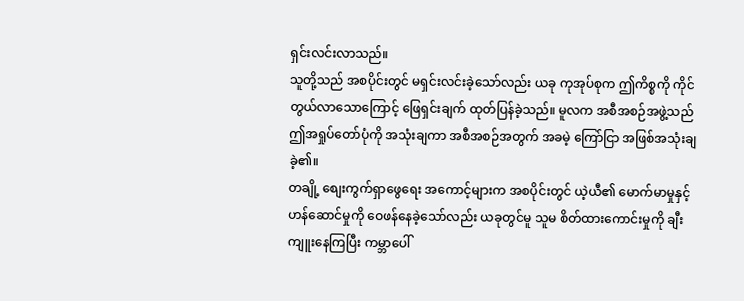ရှင်းလင်းလာသည်။
သူတို့သည် အစပိုင်းတွင် မရှင်းလင်းခဲ့သော်လည်း ယခု ကုအုပ်စုက ဤကိစ္စကို ကိုင်တွယ်လာသောကြောင့် ဖြေရှင်းချက် ထုတ်ပြန်ခဲ့သည်။ မူလက အစီအစဉ်အဖွဲ့သည် ဤအရှုပ်တော်ပုံကို အသုံးချကာ အစီအစဉ်အတွက် အခမဲ့ ကြော်ငြာ အဖြစ်အသုံးချခဲ့၏။
တချို့ စျေးကွက်ရှာဖွေရေး အကောင့်များက အစပိုင်းတွင် ယဲ့ယီ၏ မောက်မာမှုနှင့် ဟန်ဆောင်မှုကို ဝေဖန်နေခဲ့သော်လည်း ယခုတွင်မူ သူမ စိတ်ထားကောင်းမှုကို ချီးကျူးနေကြပြီး ကမ္ဘာပေါ်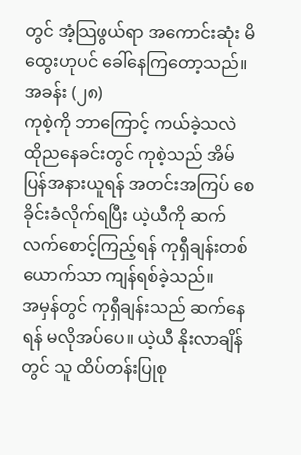တွင် အံ့သြဖွယ်ရာ အကောင်းဆုံး မိထွေးဟုပင် ခေါ်နေကြတော့သည်။
အခန်း (၂၈)
ကုစဲ့ကို ဘာကြောင့် ကယ်ခဲ့သလဲ
ထိုညနေခင်းတွင် ကုစဲ့သည် အိမ်ပြန်အနားယူရန် အတင်းအကြပ် စေခိုင်းခံလိုက်ရပြီး ယဲ့ယီကို ဆက်လက်စောင့်ကြည့်ရန် ကုရှီချန်းတစ်ယောက်သာ ကျန်ရစ်ခဲ့သည်။
အမှန်တွင် ကုရှီချန်းသည် ဆက်နေရန် မလိုအပ်ပေ။ ယဲ့ယီ နိုးလာချိန်တွင် သူ ထိပ်တန်းပြုစု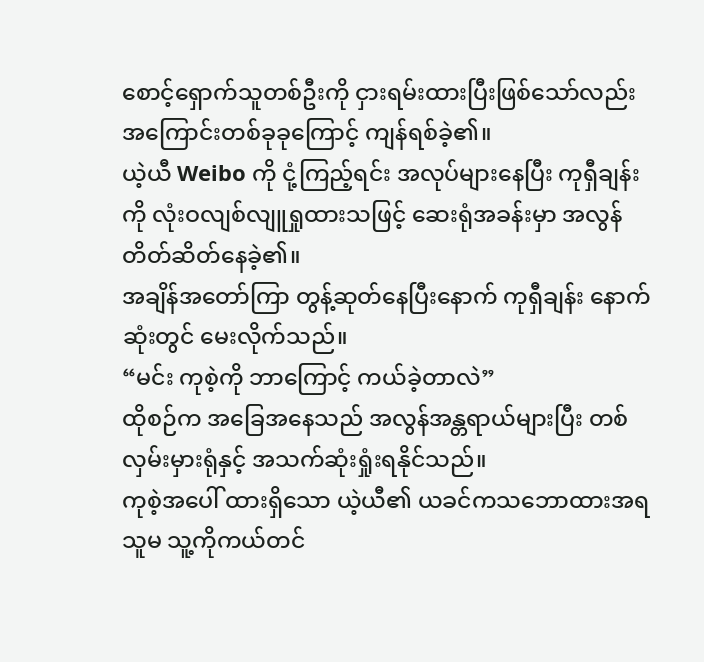စောင့်ရှောက်သူတစ်ဦးကို ငှားရမ်းထားပြီးဖြစ်သော်လည်း အကြောင်းတစ်ခုခုကြောင့် ကျန်ရစ်ခဲ့၏။
ယဲ့ယီ Weibo ကို ငုံ့ကြည့်ရင်း အလုပ်များနေပြီး ကုရှီချန်းကို လုံးဝလျစ်လျူရှုထားသဖြင့် ဆေးရုံအခန်းမှာ အလွန်တိတ်ဆိတ်နေခဲ့၏။
အချိန်အတော်ကြာ တွန့်ဆုတ်နေပြီးနောက် ကုရှီချန်း နောက်ဆုံးတွင် မေးလိုက်သည်။
“မင်း ကုစဲ့ကို ဘာကြောင့် ကယ်ခဲ့တာလဲ”
ထိုစဉ်က အခြေအနေသည် အလွန်အန္တရာယ်များပြီး တစ်လှမ်းမှားရုံနှင့် အသက်ဆုံးရှုံးရနိုင်သည်။
ကုစဲ့အပေါ် ထားရှိသော ယဲ့ယီ၏ ယခင်ကသဘောထားအရ သူမ သူ့ကိုကယ်တင်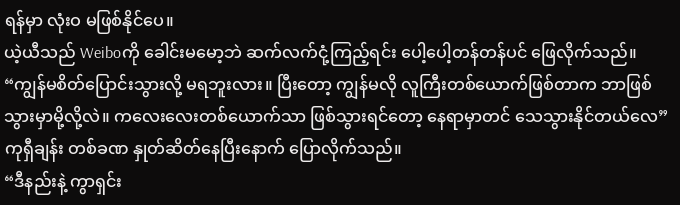ရန်မှာ လုံးဝ မဖြစ်နိုင်ပေ။
ယဲ့ယီသည် Weiboကို ခေါင်းမမော့ဘဲ ဆက်လက်ငုံ့ကြည့်ရင်း ပေါ့ပေါ့တန်တန်ပင် ဖြေလိုက်သည်။
“ကျွန်မစိတ်ပြောင်းသွားလို့ မရဘူးလား။ ပြီးတော့ ကျွန်မလို လူကြီးတစ်ယောက်ဖြစ်တာက ဘာဖြစ်သွားမှာမို့လို့လဲ။ ကလေးလေးတစ်ယောက်သာ ဖြစ်သွားရင်တော့ နေရာမှာတင် သေသွားနိုင်တယ်လေ”
ကုရှီချန်း တစ်ခဏ နှုတ်ဆိတ်နေပြီးနောက် ပြောလိုက်သည်။
“ဒီနည်းနဲ့ ကွာရှင်း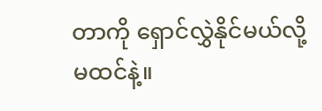တာကို ရှောင်လွှဲနိုင်မယ်လို့ မထင်နဲ့။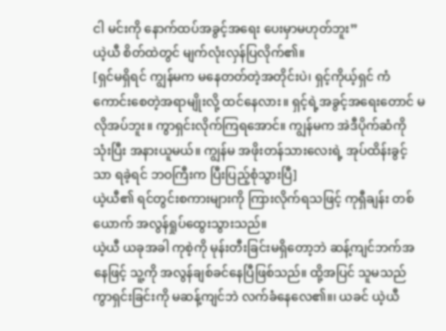ငါ မင်းကို နောက်ထပ်အခွင့်အရေး ပေးမှာမဟုတ်ဘူး”
ယဲ့ယီ စိတ်ထဲတွင် မျက်လုံးလှန်ပြလိုက်၏။
[ရှင်မရှိရင် ကျွန်မက မနေတတ်တဲ့အတိုင်းပဲ၊ ရှင့်ကိုယ့်ရှင် ကံကောင်းစေတဲ့အရာမျိုးလို့ ထင်နေလား။ ရှင့်ရဲ့အခွင့်အရေးတောင် မလိုအပ်ဘူး။ ကွာရှင်းလိုက်ကြရအောင်။ ကျွန်မက အဲဒီပိုက်ဆံကို သုံးပြီး အနားယူမယ်။ ကျွန်မ အဖိုးတန်သားလေးရဲ့ အုပ်ထိန်းခွင့်သာ ရခဲ့ရင် ဘဝကြီးက ပြီးပြည့်စုံသွားပြီ]
ယဲ့ယီ၏ ရင်တွင်းစကားများကို ကြားလိုက်ရသဖြင့် ကုရှီချန်း တစ်ယောက် အလွန်ရှုပ်ထွေးသွားသည်။
ယဲ့ယီ ယခုအခါ ကုစဲ့ကို မုန်းတီးခြင်းမရှိတော့ဘဲ ဆန့်ကျင်ဘက်အနေဖြင့် သူ့ကို အလွန်ချစ်ခင်နေပြီဖြစ်သည်။ ထို့အပြင် သူမသည် ကွာရှင်းခြင်းကို မဆန့်ကျင်ဘဲ လက်ခံနေလေ၏။၊ ယခင် ယဲ့ယီ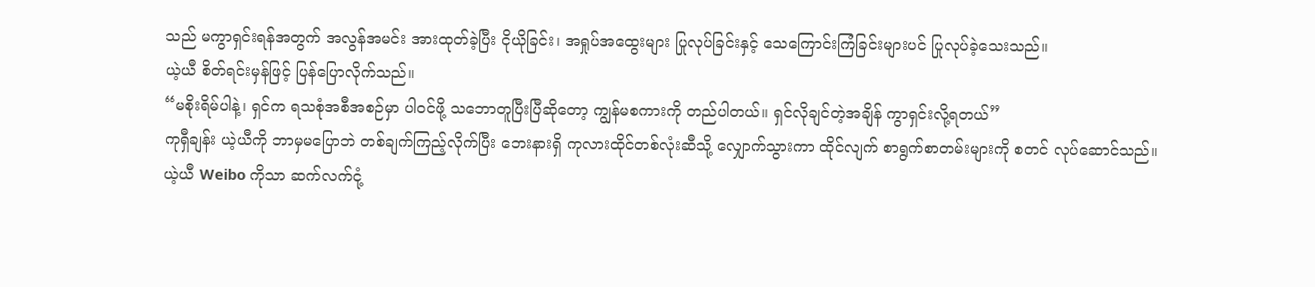သည် မကွာရှင်းရန်အတွက် အလွန်အမင်း အားထုတ်ခဲ့ပြီး ငိုယိုခြင်း၊ အရှုပ်အထွေးများ ပြုလုပ်ခြင်းနှင့် သေကြောင်းကြံခြင်းများပင် ပြုလုပ်ခဲ့သေးသည်။
ယဲ့ယီ စိတ်ရင်းမှန်ဖြင့် ပြန်ပြောလိုက်သည်။
“မစိုးရိမ်ပါနဲ့၊ ရှင်က ရသစုံအစီအစဉ်မှာ ပါဝင်ဖို့ သဘောတူပြီးပြီဆိုတော့ ကျွန်မစကားကို တည်ပါတယ်။ ရှင်လိုချင်တဲ့အချိန် ကွာရှင်းလို့ရတယ်”
ကုရှီချန်း ယဲ့ယီကို ဘာမှမပြောဘဲ တစ်ချက်ကြည့်လိုက်ပြီး ဘေးနားရှိ ကုလားထိုင်တစ်လုံးဆီသို့ လျှောက်သွားကာ ထိုင်လျက် စာရွက်စာတမ်းများကို စတင် လုပ်ဆောင်သည်။
ယဲ့ယီ Weibo ကိုသာ ဆက်လက်ငုံ့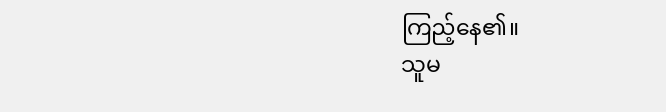ကြည့်နေ၏။
သူမ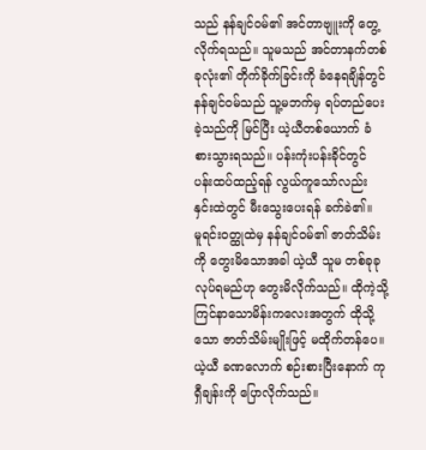သည် နန်ချင်ဝမ်၏ အင်တာဗျူးကို တွေ့လိုက်ရသည်။ သူမသည် အင်တာနက်တစ်ခုလုံး၏ တိုက်ခိုက်ခြင်းကို ခံနေရချိန်တွင် နန်ချင်ဝမ်သည် သူ့မဘက်မှ ရပ်တည်ပေးခဲ့သည်ကို မြင်ပြီး ယဲ့ယီတစ်ယောက် ခံစားသွားရသည်။ ပန်းကုံးပန်းခိုင်တွင် ပန်းထပ်ထည့်ရန် လွယ်ကူသော်လည်း နှင်းထဲတွင် မီးသွေးပေးရန် ခက်ခဲ၏။
မူရင်းဝတ္ထုထဲမှ နန်ချင်ဝမ်၏ ဇာတ်သိမ်းကို တွေးမိသောအခါ ယဲ့ယီ သူမ တစ်ခုခုလုပ်ရမည်ဟု တွေးမိလိုက်သည်။ ထိုကဲ့သို့ ကြင်နာသောမိန်းကလေးအတွက် ထိုသို့သော ဇာတ်သိမ်းမျိုးဖြင့် မထိုက်တန်ပေ။
ယဲ့ယီ ခဏလောက် စဉ်းစားပြီးနောက် ကုရှီချန်းကို ပြောလိုက်သည်။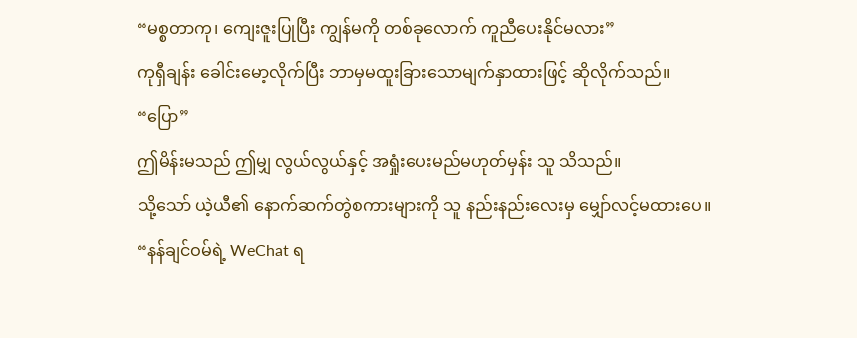“မစ္စတာကု၊ ကျေးဇူးပြုပြီး ကျွန်မကို တစ်ခုလောက် ကူညီပေးနိုင်မလား”
ကုရှီချန်း ခေါင်းမော့လိုက်ပြီး ဘာမှမထူးခြားသောမျက်နှာထားဖြင့် ဆိုလိုက်သည်။
“ပြော”
ဤမိန်းမသည် ဤမျှ လွယ်လွယ်နှင့် အရှုံးပေးမည်မဟုတ်မှန်း သူ သိသည်။
သို့သော် ယဲ့ယီ၏ နောက်ဆက်တွဲစကားများကို သူ နည်းနည်းလေးမှ မျှော်လင့်မထားပေ။
“နန်ချင်ဝမ်ရဲ့ WeChat ရ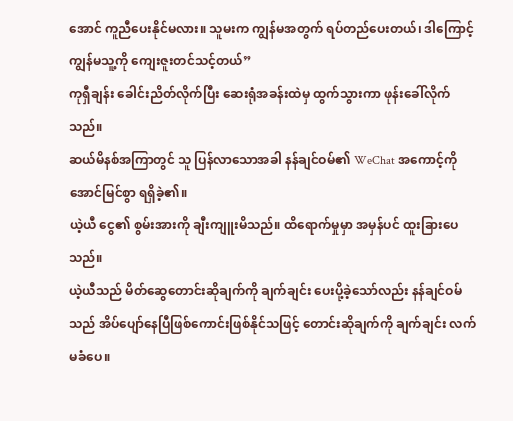အောင် ကူညီပေးနိုင်မလား။ သူမးက ကျွန်မအတွက် ရပ်တည်ပေးတယ်၊ ဒါကြောင့် ကျွန်မသူ့ကို ကျေးဇူးတင်သင့်တယ်”
ကုရှီချန်း ခေါင်းညိတ်လိုက်ပြီး ဆေးရုံအခန်းထဲမှ ထွက်သွားကာ ဖုန်းခေါ်လိုက်သည်။
ဆယ်မိနစ်အကြာတွင် သူ ပြန်လာသောအခါ နန်ချင်ဝမ်၏ WeChat အကောင့်ကို အောင်မြင်စွာ ရရှိခဲ့၏။
ယဲ့ယီ ငွေ၏ စွမ်းအားကို ချီးကျူးမိသည်။ ထိရောက်မှုမှာ အမှန်ပင် ထူးခြားပေသည်။
ယဲ့ယီသည် မိတ်ဆွေတောင်းဆိုချက်ကို ချက်ချင်း ပေးပို့ခဲ့သော်လည်း နန်ချင်ဝမ် သည် အိပ်ပျော်နေပြီဖြစ်ကောင်းဖြစ်နိုင်သဖြင့် တောင်းဆိုချက်ကို ချက်ချင်း လက်မခံပေ။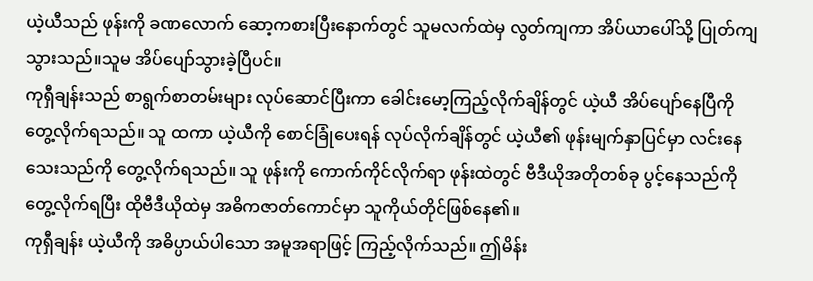ယဲ့ယီသည် ဖုန်းကို ခဏလောက် ဆော့ကစားပြီးနောက်တွင် သူမလက်ထဲမှ လွတ်ကျကာ အိပ်ယာပေါ်သို့ ပြုတ်ကျသွားသည်။သူမ အိပ်ပျော်သွားခဲ့ပြီပင်။
ကုရှီချန်းသည် စာရွက်စာတမ်းများ လုပ်ဆောင်ပြီးကာ ခေါင်းမော့ကြည့်လိုက်ချိန်တွင် ယဲ့ယီ အိပ်ပျော်နေပြီကို တွေ့လိုက်ရသည်။ သူ ထကာ ယဲ့ယီကို စောင်ခြုံပေးရန် လုပ်လိုက်ချိန်တွင် ယဲ့ယီ၏ ဖုန်းမျက်နှာပြင်မှာ လင်းနေသေးသည်ကို တွေ့လိုက်ရသည်။ သူ ဖုန်းကို ကောက်ကိုင်လိုက်ရာ ဖုန်းထဲတွင် ဗီဒီယိုအတိုတစ်ခု ပွင့်နေသည်ကို တွေ့လိုက်ရပြီး ထိုဗီဒီယိုထဲမှ အဓိကဇာတ်ကောင်မှာ သူကိုယ်တိုင်ဖြစ်နေ၏။
ကုရှီချန်း ယဲ့ယီကို အဓိပ္ပာယ်ပါသော အမူအရာဖြင့် ကြည့်လိုက်သည်။ ဤမိန်း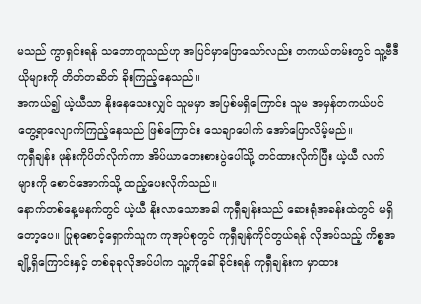မသည် ကွာရှင်းရန် သဘောတူသည်ဟု အပြင်မှာပြောသော်လည်း တကယ်တမ်းတွင် သူ့ဗီဒီယိုများကို တိတ်တဆိတ် ခိုးကြည့်နေသည်။
အကယ်၍ ယဲ့ယီသာ နိုးနေသေးလျှင် သူမမှာ အပြစ်မရှိကြောင်း သူမ အမှန်တကယ်ပင် တွေ့ရာလျောက်ကြည့်နေသည် ဖြစ်ကြောင်း သေချာပေါက် အော်ပြောလိမ့်မည်။
ကုရှီချန်း ဖုန်းကိုပိတ်လိုက်ကာ အိပ်ယာဘေးစားပွဲပေါ်သို့ တင်ထားလိုက်ပြီး ယဲ့ယီ လက်များကို စောင်အောက်သို့ ထည့်ပေးလိုက်သည်။
နောက်တစ်နေ့မနက်တွင် ယဲ့ယီ နိုးလာသောအခါ ကုရှီချန်းသည် ဆေးရုံအခန်းထဲတွင် မရှိတော့ပေ။ ပြုစုစောင့်ရှောက်သူက ကုအုပ်စုတွင် ကုရှီချန်ကိုင်တွယ်ရန် လိုအပ်သည့် ကိစ္စအချို့ရှိကြောင်းနှင့် တစ်ခုခုလိုအပ်ပါက သူ့ကိုခေါ်ခိုင်းရန် ကုရှီချန်းက မှာထား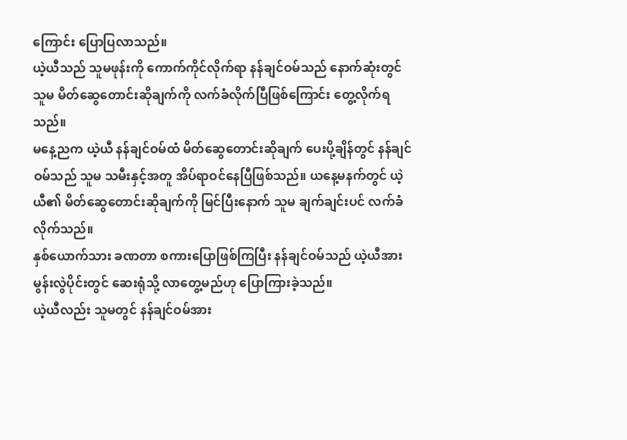ကြောင်း ပြောပြလာသည်။
ယဲ့ယီသည် သူမဖုန်းကို ကောက်ကိုင်လိုက်ရာ နန်ချင်ဝမ်သည် နောက်ဆုံးတွင် သူမ မိတ်ဆွေတောင်းဆိုချက်ကို လက်ခံလိုက်ပြီဖြစ်ကြောင်း တွေ့လိုက်ရသည်။
မနေ့ညက ယဲ့ယီ နန်ချင်ဝမ်ထံ မိတ်ဆွေတောင်းဆိုချက် ပေးပို့ချိန်တွင် နန်ချင်ဝမ်သည် သူမ သမီးနှင့်အတူ အိပ်ရာဝင်နေပြီဖြစ်သည်။ ယနေ့မနက်တွင် ယဲ့ယီ၏ မိတ်ဆွေတောင်းဆိုချက်ကို မြင်ပြီးနောက် သူမ ချက်ချင်းပင် လက်ခံလိုက်သည်။
နှစ်ယောက်သား ခဏတာ စကားပြောဖြစ်ကြပြီး နန်ချင်ဝမ်သည် ယဲ့ယီအား မွန်းလွဲပိုင်းတွင် ဆေးရုံသို့ လာတွေ့မည်ဟု ပြောကြားခဲ့သည်။
ယဲ့ယီလည်း သူမတွင် နန်ချင်ဝမ်အား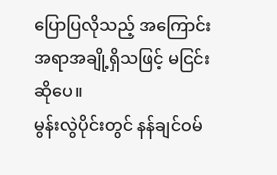ပြောပြလိုသည့် အကြောင်းအရာအချို့ရှိသဖြင့် မငြင်းဆိုပေ။
မွန်းလွဲပိုင်းတွင် နန်ချင်ဝမ်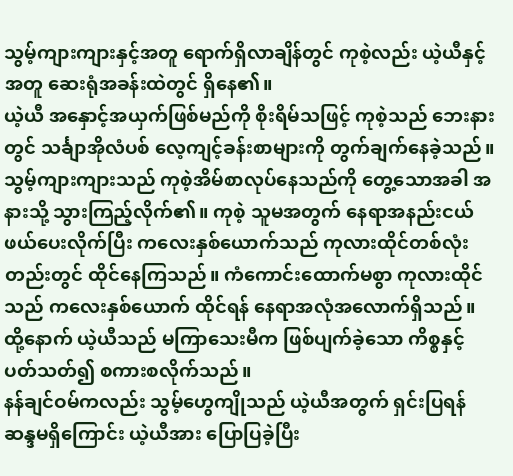သွမ့်ကျားကျားနှင့်အတူ ရောက်ရှိလာချိန်တွင် ကုစဲ့လည်း ယဲ့ယီနှင့်အတူ ဆေးရုံအခန်းထဲတွင် ရှိနေ၏။
ယဲ့ယီ အနှောင့်အယှက်ဖြစ်မည်ကို စိုးရိမ်သဖြင့် ကုစဲ့သည် ဘေးနားတွင် သင်္ချာအိုလံပစ် လေ့ကျင့်ခန်းစာများကို တွက်ချက်နေခဲ့သည်။
သွမ့်ကျားကျားသည် ကုစဲ့အိမ်စာလုပ်နေသည်ကို တွေ့သောအခါ အနားသို့ သွားကြည့်လိုက်၏။ ကုစဲ့ သူမအတွက် နေရာအနည်းငယ်ဖယ်ပေးလိုက်ပြီး ကလေးနှစ်ယောက်သည် ကုလားထိုင်တစ်လုံးတည်းတွင် ထိုင်နေကြသည်။ ကံကောင်းထောက်မစွာ ကုလားထိုင်သည် ကလေးနှစ်ယောက် ထိုင်ရန် နေရာအလုံအလောက်ရှိသည်။
ထို့နောက် ယဲ့ယီသည် မကြာသေးမီက ဖြစ်ပျက်ခဲ့သော ကိစ္စနှင့် ပတ်သတ်၍ စကားစလိုက်သည်။
နန်ချင်ဝမ်ကလည်း သွမ့်ဟွေကျိုသည် ယဲ့ယီအတွက် ရှင်းပြရန် ဆန္ဒမရှိကြောင်း ယဲ့ယီအား ပြောပြခဲ့ပြီး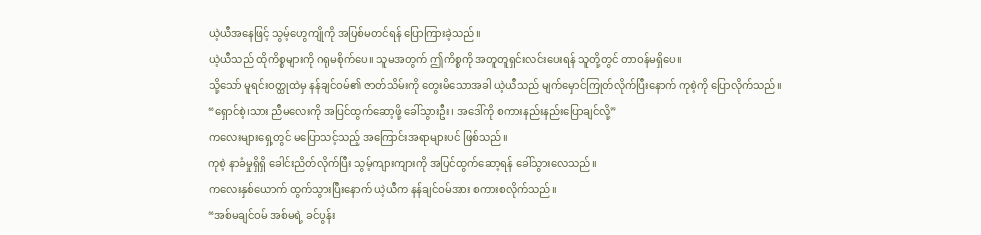ယဲ့ယီအနေဖြင့် သွမ့်ဟွေကျိုကို အပြစ်မတင်ရန် ပြောကြားခဲ့သည်။
ယဲ့ယီသည် ထိုကိစ္စများကို ဂရုမစိုက်ပေ။ သူမအတွက် ဤကိစ္စကို အတူတူရှင်းလင်းပေးရန် သူတို့တွင် တာဝန်မရှိပေ။
သို့သော် မူရင်းဝတ္ထုထဲမှ နန်ချင်ဝမ်၏ ဇာတ်သိမ်းကို တွေးမိသောအခါ ယဲ့ယီသည် မျက်မှောင်ကြုတ်လိုက်ပြီးနောက် ကုစဲ့ကို ပြောလိုက်သည်။
“ရှောင်စဲ့၊သား ညီမလေးကို အပြင်ထွက်ဆော့ဖို့ ခေါ်သွားဦး၊ အဒေါ်ကို စကားနည်းနည်းပြောချင်လို့”
ကလေးများရှေ့တွင် မပြောသင့်သည့် အကြောင်းအရာများပင် ဖြစ်သည်။
ကုစဲ့ နာခံမှုရှိရှိ ခေါင်းညိတ်လိုက်ပြီး သွမ့်ကျားကျားကို အပြင်ထွက်ဆော့ရန် ခေါ်သွားလေသည်။
ကလေးနှစ်ယောက် ထွက်သွားပြီးနောက် ယဲ့ယီက နန်ချင်ဝမ်အား စကားစလိုက်သည်။
“အစ်မချင်ဝမ် အစ်မရဲ့ ခင်ပွန်း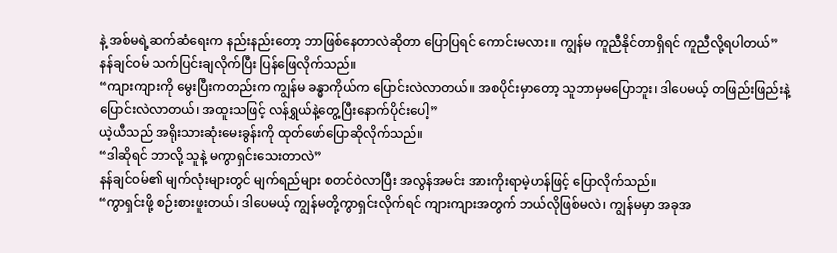နဲ့ အစ်မရဲ့ဆက်ဆံရေးက နည်းနည်းတော့ ဘာဖြစ်နေတာလဲဆိုတာ ပြောပြရင် ကောင်းမလား။ ကျွန်မ ကူညီနိုင်တာရှိရင် ကူညီလို့ရပါတယ်”
နန်ချင်ဝမ် သက်ပြင်းချလိုက်ပြီး ပြန်ဖြေလိုက်သည်။
“ကျားကျားကို မွေးပြီးကတည်းက ကျွန်မ ခန္ဓာကိုယ်က ပြောင်းလဲလာတယ်။ အစပိုင်းမှာတော့ သူဘာမှမပြောဘူး၊ ဒါပေမယ့် တဖြည်းဖြည်းနဲ့ ပြောင်းလဲလာတယ်၊ အထူးသဖြင့် လန်ရွှယ်နဲ့တွေ့ပြီးနောက်ပိုင်းပေါ့”
ယဲ့ယီသည် အရိုးသားဆုံးမေးခွန်းကို ထုတ်ဖော်ပြောဆိုလိုက်သည်။
“ဒါဆိုရင် ဘာလို့ သူနဲ့ မကွာရှင်းသေးတာလဲ”
နန်ချင်ဝမ်၏ မျက်လုံးများတွင် မျက်ရည်များ စတင်ဝဲလာပြီး အလွန်အမင်း အားကိုးရာမဲ့ဟန်ဖြင့် ပြောလိုက်သည်။
“ကွာရှင်းဖို့ စဉ်းစားဖူးတယ်၊ ဒါပေမယ့် ကျွန်မတို့ကွာရှင်းလိုက်ရင် ကျားကျားအတွက် ဘယ်လိုဖြစ်မလဲ၊ ကျွန်မမှာ အခုအ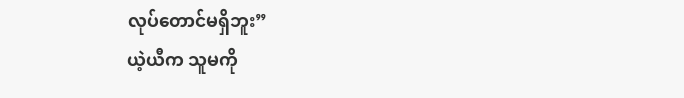လုပ်တောင်မရှိဘူး”
ယဲ့ယီက သူမကို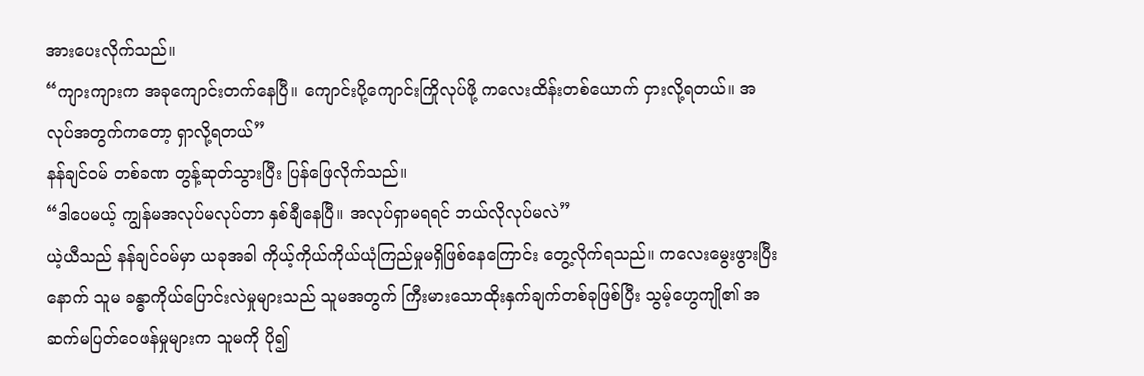အားပေးလိုက်သည်။
“ကျားကျားက အခုကျောင်းတက်နေပြီ။ ကျောင်းပို့ကျောင်းကြိုလုပ်ဖို့ ကလေးထိန်းတစ်ယောက် ငှားလို့ရတယ်။ အလုပ်အတွက်ကတော့ ရှာလို့ရတယ်”
နန်ချင်ဝမ် တစ်ခဏ တွန့်ဆုတ်သွားပြီး ပြန်ဖြေလိုက်သည်။
“ဒါပေမယ့် ကျွန်မအလုပ်မလုပ်တာ နှစ်ချီနေပြီ။ အလုပ်ရှာမရရင် ဘယ်လိုလုပ်မလဲ”
ယဲ့ယီသည် နန်ချင်ဝမ်မှာ ယခုအခါ ကိုယ့်ကိုယ်ကိုယ်ယုံကြည်မှုမရှိဖြစ်နေကြောင်း တွေ့လိုက်ရသည်။ ကလေးမွေးဖွားပြီးနောက် သူမ ခန္ဓာကိုယ်ပြောင်းလဲမှုများသည် သူမအတွက် ကြီးမားသောထိုးနှက်ချက်တစ်ခုဖြစ်ပြီး သွမ့်ဟွေကျို၏ အဆက်မပြတ်ဝေဖန်မှုများက သူမကို ပို၍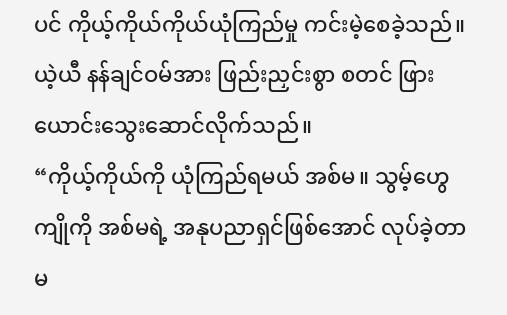ပင် ကိုယ့်ကိုယ်ကိုယ်ယုံကြည်မှု ကင်းမဲ့စေခဲ့သည်။
ယဲ့ယီ နန်ချင်ဝမ်အား ဖြည်းညှင်းစွာ စတင် ဖြားယောင်းသွေးဆောင်လိုက်သည်။
“ကိုယ့်ကိုယ်ကို ယုံကြည်ရမယ် အစ်မ။ သွမ့်ဟွေကျိုကို အစ်မရဲ့ အနုပညာရှင်ဖြစ်အောင် လုပ်ခဲ့တာမ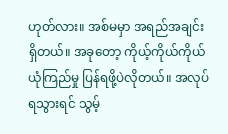ဟုတ်လား။ အစ်မမှာ အရည်အချင်းရှိတယ်။ အခုတော့ ကိုယ့်ကိုယ်ကိုယ်ယုံကြည်မှု ပြန်ရဖို့ပဲလိုတယ်။ အလုပ်ရသွားရင် သွမ့်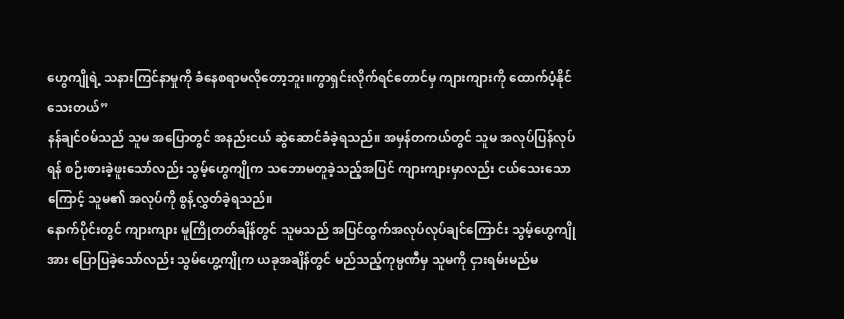ဟွေကျိုရဲ့ သနားကြင်နာမှုကို ခံနေစရာမလိုတော့ဘူး။ကွာရှင်းလိုက်ရင်တောင်မှ ကျားကျားကို ထောက်ပံ့နိုင်သေးတယ်”
နန်ချင်ဝမ်သည် သူမ အပြောတွင် အနည်းငယ် ဆွဲဆောင်ခံခဲ့ရသည်။ အမှန်တကယ်တွင် သူမ အလုပ်ပြန်လုပ်ရန် စဉ်းစားခဲ့ဖူးသော်လည်း သွမ့်ဟွေကျိုက သဘောမတူခဲ့သည့်အပြင် ကျားကျားမှာလည်း ငယ်သေးသောကြောင့် သူမ၏ အလုပ်ကို စွန့်လွှတ်ခဲ့ရသည်။
နောက်ပိုင်းတွင် ကျားကျား မူကြိုတတ်ချိန်တွင် သူမသည် အပြင်ထွက်အလုပ်လုပ်ချင်ကြောင်း သွမ့်ဟွေကျိုအား ပြောပြခဲ့သော်လည်း သွမ်ဟွေ့ကျိုက ယခုအချိန်တွင် မည်သည့်ကုမ္ပဏီမှ သူမကို ငှားရမ်းမည်မ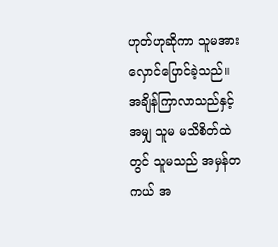ဟုတ်ဟုဆိုကာ သူမအား လှောင်ပြောင်ခဲ့သည်။
အချိန်ကြာလာသည်နှင့်အမျှ သူမ မသိစိတ်ထဲတွင် သူမသည် အမှန်တကယ် အ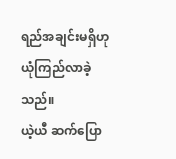ရည်အချင်းမရှိဟု ယုံကြည်လာခဲ့သည်။
ယဲ့ယီ ဆက်ပြော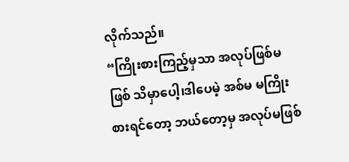လိုက်သည်။
“ကြိုးစားကြည့်မှသာ အလုပ်ဖြစ်မဖြစ် သိမှာပေါ့၊ဒါပေမဲ့ အစ်မ မကြိုးစားရင်တော့ ဘယ်တော့မှ အလုပ်မဖြစ်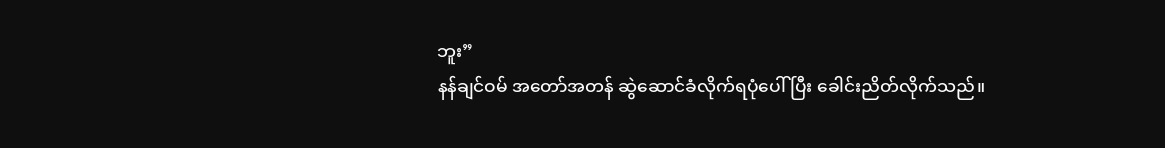ဘူး”
နန်ချင်ဝမ် အတော်အတန် ဆွဲဆောင်ခံလိုက်ရပုံပေါ်ပြီး ခေါင်းညိတ်လိုက်သည်။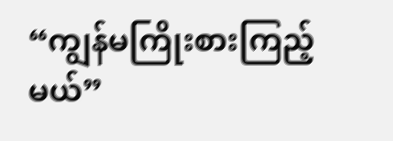“ကျွန်မကြိုးစားကြည့်မယ်”